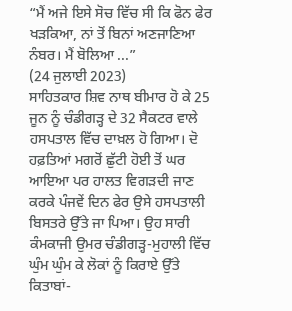“ਮੈਂ ਅਜੇ ਇਸੇ ਸੋਚ ਵਿੱਚ ਸੀ ਕਿ ਫੋਨ ਫੇਰ ਖੜਕਿਆ, ਨਾਂ ਤੋਂ ਬਿਨਾਂ ਅਣਜਾਣਿਆ ਨੰਬਰ। ਮੈਂ ਬੋਲਿਆ ...”
(24 ਜੁਲਾਈ 2023)
ਸਾਹਿਤਕਾਰ ਸ਼ਿਵ ਨਾਥ ਬੀਮਾਰ ਹੋ ਕੇ 25 ਜੂਨ ਨੂੰ ਚੰਡੀਗੜ੍ਹ ਦੇ 32 ਸੈਕਟਰ ਵਾਲੇ ਹਸਪਤਾਲ ਵਿੱਚ ਦਾਖ਼ਲ ਹੋ ਗਿਆ। ਦੋ ਹਫ਼ਤਿਆਂ ਮਗਰੋਂ ਛੁੱਟੀ ਹੋਈ ਤੋਂ ਘਰ ਆਇਆ ਪਰ ਹਾਲਤ ਵਿਗੜਦੀ ਜਾਣ ਕਰਕੇ ਪੰਜਵੇਂ ਦਿਨ ਫੇਰ ਉਸੇ ਹਸਪਤਾਲੀ ਬਿਸਤਰੇ ਉੱਤੇ ਜਾ ਪਿਆ। ਉਹ ਸਾਰੀ ਕੰਮਕਾਜੀ ਉਮਰ ਚੰਡੀਗੜ੍ਹ-ਮੁਹਾਲੀ ਵਿੱਚ ਘੁੰਮ ਘੁੰਮ ਕੇ ਲੋਕਾਂ ਨੂੰ ਕਿਰਾਏ ਉੱਤੇ ਕਿਤਾਬਾਂ-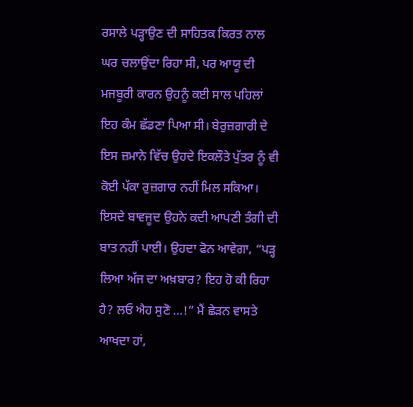ਰਸਾਲੇ ਪੜ੍ਹਾਉਣ ਦੀ ਸਾਹਿਤਕ ਕਿਰਤ ਨਾਲ ਘਰ ਚਲਾਉਂਦਾ ਰਿਹਾ ਸੀ, ਪਰ ਆਯੂ ਦੀ ਮਜਬੂਰੀ ਕਾਰਨ ਉਹਨੂੰ ਕਈ ਸਾਲ ਪਹਿਲਾਂ ਇਹ ਕੰਮ ਛੱਡਣਾ ਪਿਆ ਸੀ। ਬੇਰੁਜ਼ਗਾਰੀ ਦੇ ਇਸ ਜ਼ਮਾਨੇ ਵਿੱਚ ਉਹਦੇ ਇਕਲੌਤੇ ਪੁੱਤਰ ਨੂੰ ਵੀ ਕੋਈ ਪੱਕਾ ਰੁਜ਼ਗਾਰ ਨਹੀਂ ਮਿਲ ਸਕਿਆ। ਇਸਦੇ ਬਾਵਜੂਦ ਉਹਨੇ ਕਦੀ ਆਪਣੀ ਤੰਗੀ ਦੀ ਬਾਤ ਨਹੀਂ ਪਾਈ। ਉਹਦਾ ਫੋਨ ਆਵੇਗਾ, “ਪੜ੍ਹ ਲਿਆ ਅੱਜ ਦਾ ਅਖ਼ਬਾਰ? ਇਹ ਹੋ ਕੀ ਰਿਹਾ ਹੈ? ਲਓ ਐਹ ਸੁਣੋ …!” ਮੈਂ ਛੇੜਨ ਵਾਸਤੇ ਆਖਦਾ ਹਾਂ,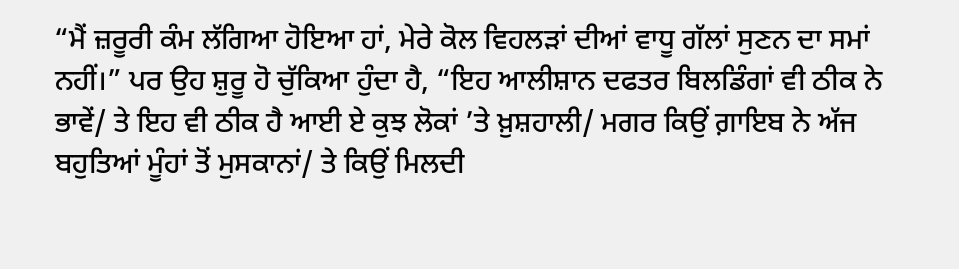“ਮੈਂ ਜ਼ਰੂਰੀ ਕੰਮ ਲੱਗਿਆ ਹੋਇਆ ਹਾਂ, ਮੇਰੇ ਕੋਲ ਵਿਹਲੜਾਂ ਦੀਆਂ ਵਾਧੂ ਗੱਲਾਂ ਸੁਣਨ ਦਾ ਸਮਾਂ ਨਹੀਂ।” ਪਰ ਉਹ ਸ਼ੁਰੂ ਹੋ ਚੁੱਕਿਆ ਹੁੰਦਾ ਹੈ, “ਇਹ ਆਲੀਸ਼ਾਨ ਦਫਤਰ ਬਿਲਡਿੰਗਾਂ ਵੀ ਠੀਕ ਨੇ ਭਾਵੇਂ/ ਤੇ ਇਹ ਵੀ ਠੀਕ ਹੈ ਆਈ ਏ ਕੁਝ ਲੋਕਾਂ ’ਤੇ ਖ਼ੁਸ਼ਹਾਲੀ/ ਮਗਰ ਕਿਉਂ ਗ਼ਾਇਬ ਨੇ ਅੱਜ ਬਹੁਤਿਆਂ ਮੂੰਹਾਂ ਤੋਂ ਮੁਸਕਾਨਾਂ/ ਤੇ ਕਿਉਂ ਮਿਲਦੀ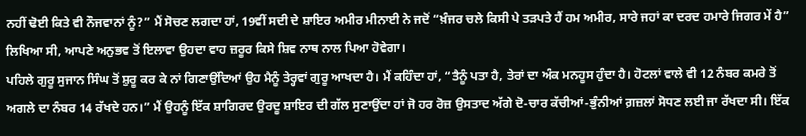ਨਹੀਂ ਢੋਈ ਕਿਤੇ ਵੀ ਨੌਜਵਾਨਾਂ ਨੂੰ?” ਮੈਂ ਸੋਚਣ ਲਗਦਾ ਹਾਂ, 19ਵੀਂ ਸਦੀ ਦੇ ਸ਼ਾਇਰ ਅਮੀਰ ਮੀਨਾਈ ਨੇ ਜਦੋਂ “ਖ਼ੰਜਰ ਚਲੇ ਕਿਸੀ ਪੇ ਤੜਪਤੇ ਹੈਂ ਹਮ ਅਮੀਰ, ਸਾਰੇ ਜਹਾਂ ਕਾ ਦਰਦ ਹਮਾਰੇ ਜਿਗਰ ਮੇਂ ਹੈ” ਲਿਖਿਆ ਸੀ, ਆਪਣੇ ਅਨੁਭਵ ਤੋਂ ਇਲਾਵਾ ਉਹਦਾ ਵਾਹ ਜ਼ਰੂਰ ਕਿਸੇ ਸ਼ਿਵ ਨਾਥ ਨਾਲ ਪਿਆ ਹੋਵੇਗਾ।
ਪਹਿਲੇ ਗੁਰੂ ਸੁਜਾਨ ਸਿੰਘ ਤੋਂ ਸ਼ੁਰੂ ਕਰ ਕੇ ਨਾਂ ਗਿਣਾਉਂਦਿਆਂ ਉਹ ਮੈਨੂੰ ਤੇਰ੍ਹਵਾਂ ਗੁਰੂ ਆਖਦਾ ਹੈ। ਮੈਂ ਕਹਿੰਦਾ ਹਾਂ, “ਤੈਨੂੰ ਪਤਾ ਹੈ, ਤੇਰਾਂ ਦਾ ਅੰਕ ਮਨਹੂਸ ਹੁੰਦਾ ਹੈ। ਹੋਟਲਾਂ ਵਾਲੇ ਵੀ 12 ਨੰਬਰ ਕਮਰੇ ਤੋਂ ਅਗਲੇ ਦਾ ਨੰਬਰ 14 ਰੱਖਦੇ ਹਨ।” ਮੈਂ ਉਹਨੂੰ ਇੱਕ ਸ਼ਾਗਿਰਦ ਉਰਦੂ ਸ਼ਾਇਰ ਦੀ ਗੱਲ ਸੁਣਾਉਂਦਾ ਹਾਂ ਜੋ ਹਰ ਰੋਜ਼ ਉਸਤਾਦ ਅੱਗੇ ਦੋ-ਚਾਰ ਕੱਚੀਆਂ-ਭੁੰਨੀਆਂ ਗ਼ਜ਼ਲਾਂ ਸੋਧਣ ਲਈ ਜਾ ਰੱਖਦਾ ਸੀ। ਇੱਕ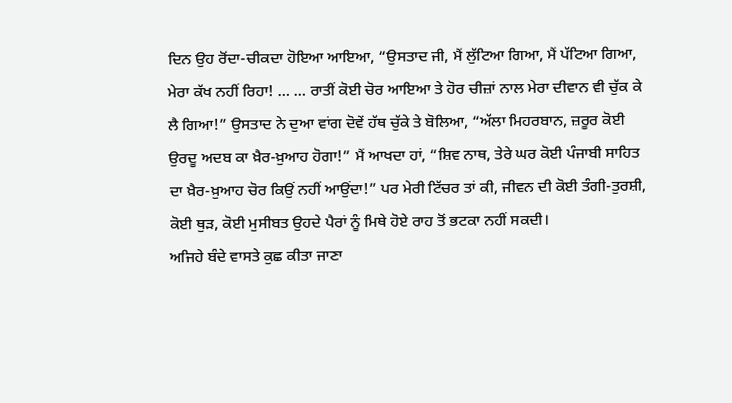ਦਿਨ ਉਹ ਰੋਂਦਾ-ਚੀਕਦਾ ਹੋਇਆ ਆਇਆ, “ਉਸਤਾਦ ਜੀ, ਮੈਂ ਲੁੱਟਿਆ ਗਿਆ, ਮੈਂ ਪੱਟਿਆ ਗਿਆ, ਮੇਰਾ ਕੱਖ ਨਹੀਂ ਰਿਹਾ! … … ਰਾਤੀਂ ਕੋਈ ਚੋਰ ਆਇਆ ਤੇ ਹੋਰ ਚੀਜ਼ਾਂ ਨਾਲ ਮੇਰਾ ਦੀਵਾਨ ਵੀ ਚੁੱਕ ਕੇ ਲੈ ਗਿਆ!” ਉਸਤਾਦ ਨੇ ਦੁਆ ਵਾਂਗ ਦੋਵੇਂ ਹੱਥ ਚੁੱਕੇ ਤੇ ਬੋਲਿਆ, “ਅੱਲਾ ਮਿਹਰਬਾਨ, ਜ਼ਰੂਰ ਕੋਈ ਉਰਦੂ ਅਦਬ ਕਾ ਖ਼ੈਰ-ਖ਼ੁਆਹ ਹੋਗਾ!” ਮੈਂ ਆਖਦਾ ਹਾਂ, “ਸ਼ਿਵ ਨਾਥ, ਤੇਰੇ ਘਰ ਕੋਈ ਪੰਜਾਬੀ ਸਾਹਿਤ ਦਾ ਖ਼ੈਰ-ਖ਼ੁਆਹ ਚੋਰ ਕਿਉਂ ਨਹੀਂ ਆਉਂਦਾ!” ਪਰ ਮੇਰੀ ਟਿੱਚਰ ਤਾਂ ਕੀ, ਜੀਵਨ ਦੀ ਕੋਈ ਤੰਗੀ-ਤੁਰਸ਼ੀ, ਕੋਈ ਥੁੜ, ਕੋਈ ਮੁਸੀਬਤ ਉਹਦੇ ਪੈਰਾਂ ਨੂੰ ਮਿਥੇ ਹੋਏ ਰਾਹ ਤੋਂ ਭਟਕਾ ਨਹੀਂ ਸਕਦੀ।
ਅਜਿਹੇ ਬੰਦੇ ਵਾਸਤੇ ਕੁਛ ਕੀਤਾ ਜਾਣਾ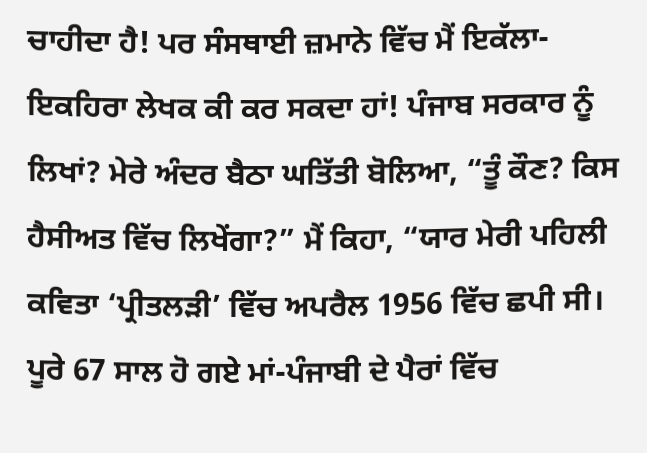ਚਾਹੀਦਾ ਹੈ! ਪਰ ਸੰਸਥਾਈ ਜ਼ਮਾਨੇ ਵਿੱਚ ਮੈਂ ਇਕੱਲਾ-ਇਕਹਿਰਾ ਲੇਖਕ ਕੀ ਕਰ ਸਕਦਾ ਹਾਂ! ਪੰਜਾਬ ਸਰਕਾਰ ਨੂੰ ਲਿਖਾਂ? ਮੇਰੇ ਅੰਦਰ ਬੈਠਾ ਘਤਿੱਤੀ ਬੋਲਿਆ, “ਤੂੰ ਕੌਣ? ਕਿਸ ਹੈਸੀਅਤ ਵਿੱਚ ਲਿਖੇਂਗਾ?” ਮੈਂ ਕਿਹਾ, “ਯਾਰ ਮੇਰੀ ਪਹਿਲੀ ਕਵਿਤਾ ‘ਪ੍ਰੀਤਲੜੀ’ ਵਿੱਚ ਅਪਰੈਲ 1956 ਵਿੱਚ ਛਪੀ ਸੀ। ਪੂਰੇ 67 ਸਾਲ ਹੋ ਗਏ ਮਾਂ-ਪੰਜਾਬੀ ਦੇ ਪੈਰਾਂ ਵਿੱਚ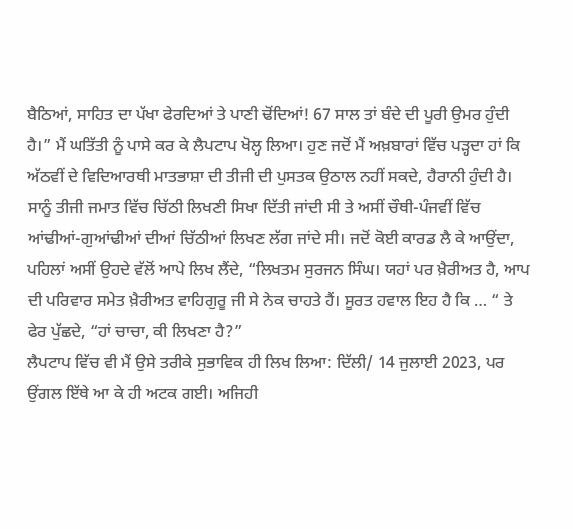ਬੈਠਿਆਂ, ਸਾਹਿਤ ਦਾ ਪੱਖਾ ਫੇਰਦਿਆਂ ਤੇ ਪਾਣੀ ਢੋਂਦਿਆਂ! 67 ਸਾਲ ਤਾਂ ਬੰਦੇ ਦੀ ਪੂਰੀ ਉਮਰ ਹੁੰਦੀ ਹੈ।” ਮੈਂ ਘਤਿੱਤੀ ਨੂੰ ਪਾਸੇ ਕਰ ਕੇ ਲੈਪਟਾਪ ਖੋਲ੍ਹ ਲਿਆ। ਹੁਣ ਜਦੋਂ ਮੈਂ ਅਖ਼ਬਾਰਾਂ ਵਿੱਚ ਪੜ੍ਹਦਾ ਹਾਂ ਕਿ ਅੱਠਵੀਂ ਦੇ ਵਿਦਿਆਰਥੀ ਮਾਤਭਾਸ਼ਾ ਦੀ ਤੀਜੀ ਦੀ ਪੁਸਤਕ ਉਠਾਲ ਨਹੀਂ ਸਕਦੇ, ਹੈਰਾਨੀ ਹੁੰਦੀ ਹੈ। ਸਾਨੂੰ ਤੀਜੀ ਜਮਾਤ ਵਿੱਚ ਚਿੱਠੀ ਲਿਖਣੀ ਸਿਖਾ ਦਿੱਤੀ ਜਾਂਦੀ ਸੀ ਤੇ ਅਸੀਂ ਚੌਥੀ-ਪੰਜਵੀਂ ਵਿੱਚ ਆਂਢੀਆਂ-ਗੁਆਂਢੀਆਂ ਦੀਆਂ ਚਿੱਠੀਆਂ ਲਿਖਣ ਲੱਗ ਜਾਂਦੇ ਸੀ। ਜਦੋਂ ਕੋਈ ਕਾਰਡ ਲੈ ਕੇ ਆਉਂਦਾ, ਪਹਿਲਾਂ ਅਸੀਂ ਉਹਦੇ ਵੱਲੋਂ ਆਪੇ ਲਿਖ ਲੈਂਦੇ, “ਲਿਖਤਮ ਸੁਰਜਨ ਸਿੰਘ। ਯਹਾਂ ਪਰ ਖ਼ੈਰੀਅਤ ਹੈ, ਆਪ ਦੀ ਪਰਿਵਾਰ ਸਮੇਤ ਖ਼ੈਰੀਅਤ ਵਾਹਿਗੁਰੂ ਜੀ ਸੇ ਨੇਕ ਚਾਹਤੇ ਹੈਂ। ਸੂਰਤ ਹਵਾਲ ਇਹ ਹੈ ਕਿ … “ ਤੇ ਫੇਰ ਪੁੱਛਦੇ, “ਹਾਂ ਚਾਚਾ, ਕੀ ਲਿਖਣਾ ਹੈ?”
ਲੈਪਟਾਪ ਵਿੱਚ ਵੀ ਮੈਂ ਉਸੇ ਤਰੀਕੇ ਸੁਭਾਵਿਕ ਹੀ ਲਿਖ ਲਿਆ: ਦਿੱਲੀ/ 14 ਜੁਲਾਈ 2023, ਪਰ ਉਂਗਲ ਇੱਥੇ ਆ ਕੇ ਹੀ ਅਟਕ ਗਈ। ਅਜਿਹੀ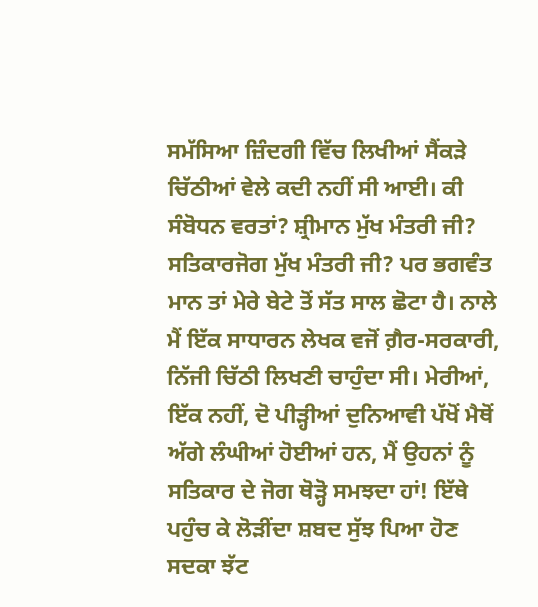ਸਮੱਸਿਆ ਜ਼ਿੰਦਗੀ ਵਿੱਚ ਲਿਖੀਆਂ ਸੈਂਕੜੇ ਚਿੱਠੀਆਂ ਵੇਲੇ ਕਦੀ ਨਹੀਂ ਸੀ ਆਈ। ਕੀ ਸੰਬੋਧਨ ਵਰਤਾਂ? ਸ਼੍ਰੀਮਾਨ ਮੁੱਖ ਮੰਤਰੀ ਜੀ? ਸਤਿਕਾਰਜੋਗ ਮੁੱਖ ਮੰਤਰੀ ਜੀ? ਪਰ ਭਗਵੰਤ ਮਾਨ ਤਾਂ ਮੇਰੇ ਬੇਟੇ ਤੋਂ ਸੱਤ ਸਾਲ ਛੋਟਾ ਹੈ। ਨਾਲੇ ਮੈਂ ਇੱਕ ਸਾਧਾਰਨ ਲੇਖਕ ਵਜੋਂ ਗ਼ੈਰ-ਸਰਕਾਰੀ, ਨਿੱਜੀ ਚਿੱਠੀ ਲਿਖਣੀ ਚਾਹੁੰਦਾ ਸੀ। ਮੇਰੀਆਂ, ਇੱਕ ਨਹੀਂ, ਦੋ ਪੀੜ੍ਹੀਆਂ ਦੁਨਿਆਵੀ ਪੱਖੋਂ ਮੈਥੋਂ ਅੱਗੇ ਲੰਘੀਆਂ ਹੋਈਆਂ ਹਨ, ਮੈਂ ਉਹਨਾਂ ਨੂੰ ਸਤਿਕਾਰ ਦੇ ਜੋਗ ਥੋੜ੍ਹੋ ਸਮਝਦਾ ਹਾਂ! ਇੱਥੇ ਪਹੁੰਚ ਕੇ ਲੋੜੀਂਦਾ ਸ਼ਬਦ ਸੁੱਝ ਪਿਆ ਹੋਣ ਸਦਕਾ ਝੱਟ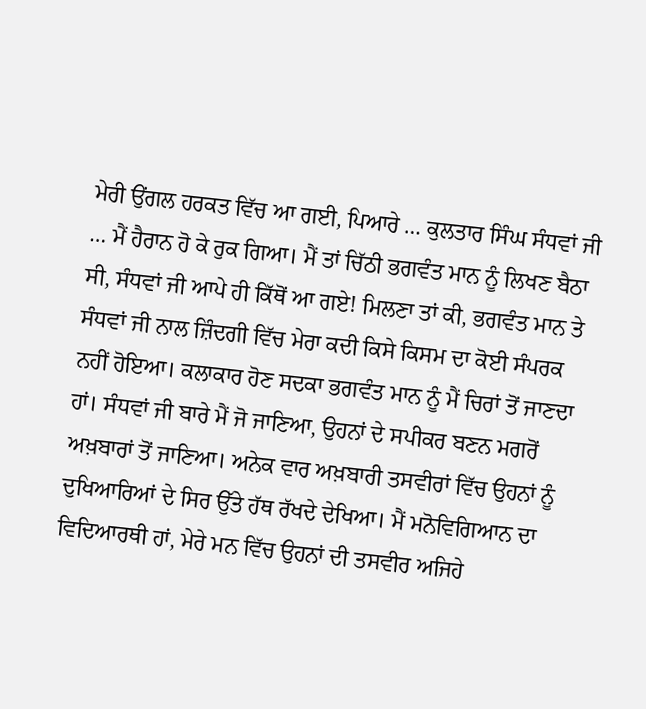ਮੇਰੀ ਉਂਗਲ ਹਰਕਤ ਵਿੱਚ ਆ ਗਈ, ਪਿਆਰੇ … ਕੁਲਤਾਰ ਸਿੰਘ ਸੰਧਵਾਂ ਜੀ … ਮੈਂ ਹੈਰਾਨ ਹੋ ਕੇ ਰੁਕ ਗਿਆ। ਮੈਂ ਤਾਂ ਚਿੱਠੀ ਭਗਵੰਤ ਮਾਨ ਨੂੰ ਲਿਖਣ ਬੈਠਾ ਸੀ, ਸੰਧਵਾਂ ਜੀ ਆਪੇ ਹੀ ਕਿੱਥੋਂ ਆ ਗਏ! ਮਿਲਣਾ ਤਾਂ ਕੀ, ਭਗਵੰਤ ਮਾਨ ਤੇ ਸੰਧਵਾਂ ਜੀ ਨਾਲ ਜ਼ਿੰਦਗੀ ਵਿੱਚ ਮੇਰਾ ਕਦੀ ਕਿਸੇ ਕਿਸਮ ਦਾ ਕੋਈ ਸੰਪਰਕ ਨਹੀਂ ਹੋਇਆ। ਕਲਾਕਾਰ ਹੋਣ ਸਦਕਾ ਭਗਵੰਤ ਮਾਨ ਨੂੰ ਮੈਂ ਚਿਰਾਂ ਤੋਂ ਜਾਣਦਾ ਹਾਂ। ਸੰਧਵਾਂ ਜੀ ਬਾਰੇ ਮੈਂ ਜੋ ਜਾਣਿਆ, ਉਹਨਾਂ ਦੇ ਸਪੀਕਰ ਬਣਨ ਮਗਰੋਂ ਅਖ਼ਬਾਰਾਂ ਤੋਂ ਜਾਣਿਆ। ਅਨੇਕ ਵਾਰ ਅਖ਼ਬਾਰੀ ਤਸਵੀਰਾਂ ਵਿੱਚ ਉਹਨਾਂ ਨੂੰ ਦੁਖਿਆਰਿਆਂ ਦੇ ਸਿਰ ਉੱਤੇ ਹੱਥ ਰੱਖਦੇ ਦੇਖਿਆ। ਮੈਂ ਮਨੋਵਿਗਿਆਨ ਦਾ ਵਿਦਿਆਰਥੀ ਹਾਂ, ਮੇਰੇ ਮਨ ਵਿੱਚ ਉਹਨਾਂ ਦੀ ਤਸਵੀਰ ਅਜਿਹੇ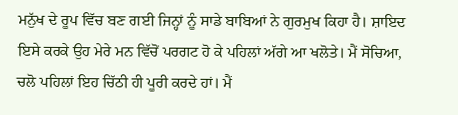ਮਨੁੱਖ ਦੇ ਰੂਪ ਵਿੱਚ ਬਣ ਗਈ ਜਿਨ੍ਹਾਂ ਨੂੰ ਸਾਡੇ ਬਾਬਿਆਂ ਨੇ ਗੁਰਮੁਖ ਕਿਹਾ ਹੈ। ਸ਼ਾਇਦ ਇਸੇ ਕਰਕੇ ਉਹ ਮੇਰੇ ਮਨ ਵਿੱਚੋਂ ਪਰਗਟ ਹੋ ਕੇ ਪਹਿਲਾਂ ਅੱਗੇ ਆ ਖਲੋਤੇ। ਮੈਂ ਸੋਚਿਆ, ਚਲੋ ਪਹਿਲਾਂ ਇਹ ਚਿੱਠੀ ਹੀ ਪੂਰੀ ਕਰਦੇ ਹਾਂ। ਮੈਂ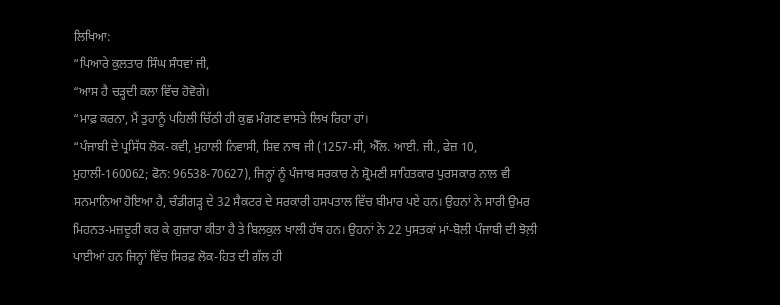ਲਿਖਿਆ:
“ਪਿਆਰੇ ਕੁਲਤਾਰ ਸਿੰਘ ਸੰਧਵਾਂ ਜੀ,
“ਆਸ ਹੈ ਚੜ੍ਹਦੀ ਕਲਾ ਵਿੱਚ ਹੋਵੋਗੇ।
“ਮਾਫ਼ ਕਰਨਾ, ਮੈਂ ਤੁਹਾਨੂੰ ਪਹਿਲੀ ਚਿੱਠੀ ਹੀ ਕੁਛ ਮੰਗਣ ਵਾਸਤੇ ਲਿਖ ਰਿਹਾ ਹਾਂ।
“ਪੰਜਾਬੀ ਦੇ ਪ੍ਰਸਿੱਧ ਲੋਕ-ਕਵੀ, ਮੁਹਾਲੀ ਨਿਵਾਸੀ, ਸ਼ਿਵ ਨਾਥ ਜੀ (1257-ਸੀ, ਐੱਲ. ਆਈ. ਜੀ., ਫੇਜ਼ 10, ਮੁਹਾਲੀ-160062; ਫੋਨ: 96538-70627), ਜਿਨ੍ਹਾਂ ਨੂੰ ਪੰਜਾਬ ਸਰਕਾਰ ਨੇ ਸ਼੍ਰੋਮਣੀ ਸਾਹਿਤਕਾਰ ਪੁਰਸਕਾਰ ਨਾਲ ਵੀ ਸਨਮਾਨਿਆ ਹੋਇਆ ਹੈ, ਚੰਡੀਗੜ੍ਹ ਦੇ 32 ਸੈਕਟਰ ਦੇ ਸਰਕਾਰੀ ਹਸਪਤਾਲ ਵਿੱਚ ਬੀਮਾਰ ਪਏ ਹਨ। ਉਹਨਾਂ ਨੇ ਸਾਰੀ ਉਮਰ ਮਿਹਨਤ-ਮਜ਼ਦੂਰੀ ਕਰ ਕੇ ਗੁਜ਼ਾਰਾ ਕੀਤਾ ਹੈ ਤੇ ਬਿਲਕੁਲ ਖਾਲੀ ਹੱਥ ਹਨ। ਉਹਨਾਂ ਨੇ 22 ਪੁਸਤਕਾਂ ਮਾਂ-ਬੋਲੀ ਪੰਜਾਬੀ ਦੀ ਝੋਲ਼ੀ ਪਾਈਆਂ ਹਨ ਜਿਨ੍ਹਾਂ ਵਿੱਚ ਸਿਰਫ਼ ਲੋਕ-ਹਿਤ ਦੀ ਗੱਲ ਹੀ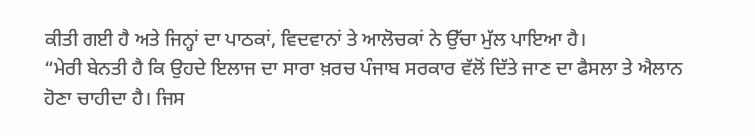ਕੀਤੀ ਗਈ ਹੈ ਅਤੇ ਜਿਨ੍ਹਾਂ ਦਾ ਪਾਠਕਾਂ, ਵਿਦਵਾਨਾਂ ਤੇ ਆਲੋਚਕਾਂ ਨੇ ਉੱਚਾ ਮੁੱਲ ਪਾਇਆ ਹੈ।
“ਮੇਰੀ ਬੇਨਤੀ ਹੈ ਕਿ ਉਹਦੇ ਇਲਾਜ ਦਾ ਸਾਰਾ ਖ਼ਰਚ ਪੰਜਾਬ ਸਰਕਾਰ ਵੱਲੋਂ ਦਿੱਤੇ ਜਾਣ ਦਾ ਫੈਸਲਾ ਤੇ ਐਲਾਨ ਹੋਣਾ ਚਾਹੀਦਾ ਹੈ। ਜਿਸ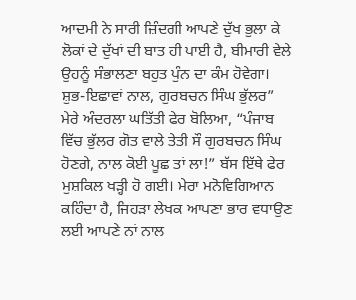ਆਦਮੀ ਨੇ ਸਾਰੀ ਜ਼ਿੰਦਗੀ ਆਪਣੇ ਦੁੱਖ ਭੁਲਾ ਕੇ ਲੋਕਾਂ ਦੇ ਦੁੱਖਾਂ ਦੀ ਬਾਤ ਹੀ ਪਾਈ ਹੈ, ਬੀਮਾਰੀ ਵੇਲੇ ਉਹਨੂੰ ਸੰਭਾਲਣਾ ਬਹੁਤ ਪੁੰਨ ਦਾ ਕੰਮ ਹੋਵੇਗਾ।
ਸ਼ੁਭ-ਇਛਾਵਾਂ ਨਾਲ, ਗੁਰਬਚਨ ਸਿੰਘ ਭੁੱਲਰ”
ਮੇਰੇ ਅੰਦਰਲਾ ਘਤਿੱਤੀ ਫੇਰ ਬੋਲਿਆ, “ਪੰਜਾਬ ਵਿੱਚ ਭੁੱਲਰ ਗੋਤ ਵਾਲੇ ਤੇਤੀ ਸੌ ਗੁਰਬਚਨ ਸਿੰਘ ਹੋਣਗੇ, ਨਾਲ ਕੋਈ ਪੂਛ ਤਾਂ ਲਾ!” ਬੱਸ ਇੱਥੇ ਫੇਰ ਮੁਸ਼ਕਿਲ ਖੜ੍ਹੀ ਹੋ ਗਈ। ਮੇਰਾ ਮਨੋਵਿਗਿਆਨ ਕਹਿੰਦਾ ਹੈ, ਜਿਹੜਾ ਲੇਖਕ ਆਪਣਾ ਭਾਰ ਵਧਾਉਣ ਲਈ ਆਪਣੇ ਨਾਂ ਨਾਲ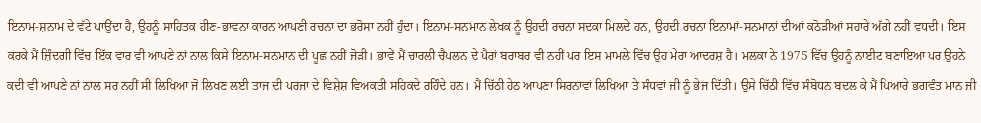ਇਨਾਮ-ਸ਼ਨਾਮ ਦੇ ਵੱਟੇ ਪਾਉਂਦਾ ਹੈ, ਉਹਨੂੰ ਸਾਹਿਤਕ ਹੀਣ-ਭਾਵਨਾ ਕਾਰਨ ਆਪਣੀ ਰਚਨਾ ਦਾ ਭਰੋਸਾ ਨਹੀਂ ਹੁੰਦਾ। ਇਨਾਮ-ਸਨਮਾਨ ਲੇਖਕ ਨੂੰ ਉਹਦੀ ਰਚਨਾ ਸਦਕਾ ਮਿਲਦੇ ਹਨ, ਉਹਦੀ ਰਚਨਾ ਇਨਾਮਾਂ-ਸਨਮਾਨਾਂ ਦੀਆਂ ਕਠੋੜੀਆਂ ਸਹਾਰੇ ਅੱਗੇ ਨਹੀਂ ਵਧਦੀ। ਇਸ ਕਰਕੇ ਮੈਂ ਜ਼ਿੰਦਗੀ ਵਿੱਚ ਇੱਕ ਵਾਰ ਵੀ ਆਪਣੇ ਨਾਂ ਨਾਲ ਕਿਸੇ ਇਨਾਮ-ਸਨਮਾਨ ਦੀ ਪੂਛ ਨਹੀਂ ਜੋੜੀ। ਭਾਵੇਂ ਮੈਂ ਚਾਰਲੀ ਚੈਪਲਨ ਦੇ ਪੈਰਾਂ ਬਰਾਬਰ ਵੀ ਨਹੀਂ ਪਰ ਇਸ ਮਾਮਲੇ ਵਿੱਚ ਉਹ ਮੇਰਾ ਆਦਰਸ਼ ਹੈ। ਮਲਕਾ ਨੇ 1975 ਵਿੱਚ ਉਹਨੂੰ ਨਾਈਟ ਬਣਾਇਆ ਪਰ ਉਹਨੇ ਕਦੀ ਵੀ ਆਪਣੇ ਨਾਂ ਨਾਲ ਸਰ ਨਹੀਂ ਸੀ ਲਿਖਿਆ ਜੋ ਲਿਖਣ ਲਈ ਤਾਜ ਦੀ ਪਰਜਾ ਦੇ ਵਿਸ਼ੇਸ਼ ਵਿਅਕਤੀ ਸਹਿਕਦੇ ਰਹਿੰਦੇ ਹਨ। ਮੈਂ ਚਿੱਠੀ ਹੇਠ ਆਪਣਾ ਸਿਰਨਾਵਾਂ ਲਿਖਿਆ ਤੇ ਸੰਧਵਾਂ ਜੀ ਨੂੰ ਭੇਜ ਦਿੱਤੀ। ਉਸੇ ਚਿੱਠੀ ਵਿੱਚ ਸੰਬੋਧਨ ਬਦਲ ਕੇ ਮੈਂ ਪਿਆਰੇ ਭਗਵੰਤ ਮਾਨ ਜੀ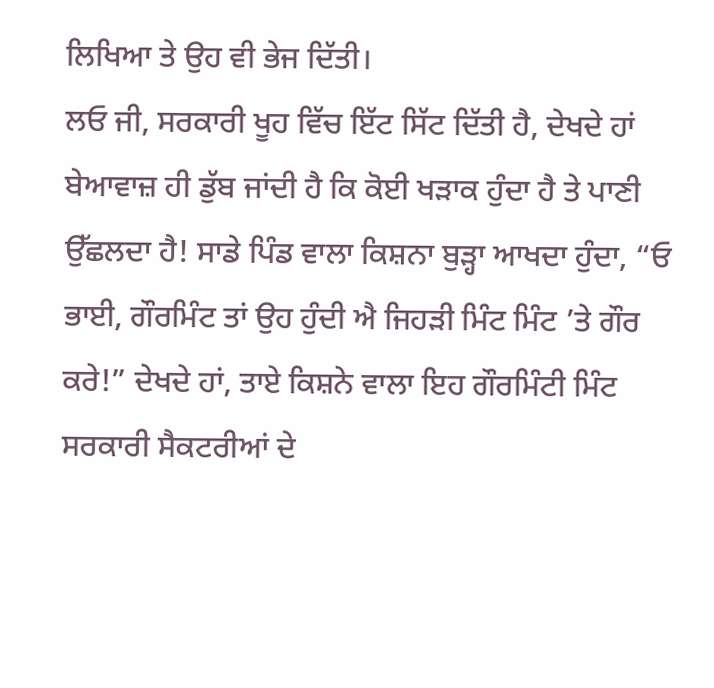ਲਿਖਿਆ ਤੇ ਉਹ ਵੀ ਭੇਜ ਦਿੱਤੀ।
ਲਓ ਜੀ, ਸਰਕਾਰੀ ਖੂਹ ਵਿੱਚ ਇੱਟ ਸਿੱਟ ਦਿੱਤੀ ਹੈ, ਦੇਖਦੇ ਹਾਂ ਬੇਆਵਾਜ਼ ਹੀ ਡੁੱਬ ਜਾਂਦੀ ਹੈ ਕਿ ਕੋਈ ਖੜਾਕ ਹੁੰਦਾ ਹੈ ਤੇ ਪਾਣੀ ਉੱਛਲਦਾ ਹੈ! ਸਾਡੇ ਪਿੰਡ ਵਾਲਾ ਕਿਸ਼ਨਾ ਬੁੜ੍ਹਾ ਆਖਦਾ ਹੁੰਦਾ, “ਓ ਭਾਈ, ਗੌਰਮਿੰਟ ਤਾਂ ਉਹ ਹੁੰਦੀ ਐ ਜਿਹੜੀ ਮਿੰਟ ਮਿੰਟ ’ਤੇ ਗੌਰ ਕਰੇ!” ਦੇਖਦੇ ਹਾਂ, ਤਾਏ ਕਿਸ਼ਨੇ ਵਾਲਾ ਇਹ ਗੌਰਮਿੰਟੀ ਮਿੰਟ ਸਰਕਾਰੀ ਸੈਕਟਰੀਆਂ ਦੇ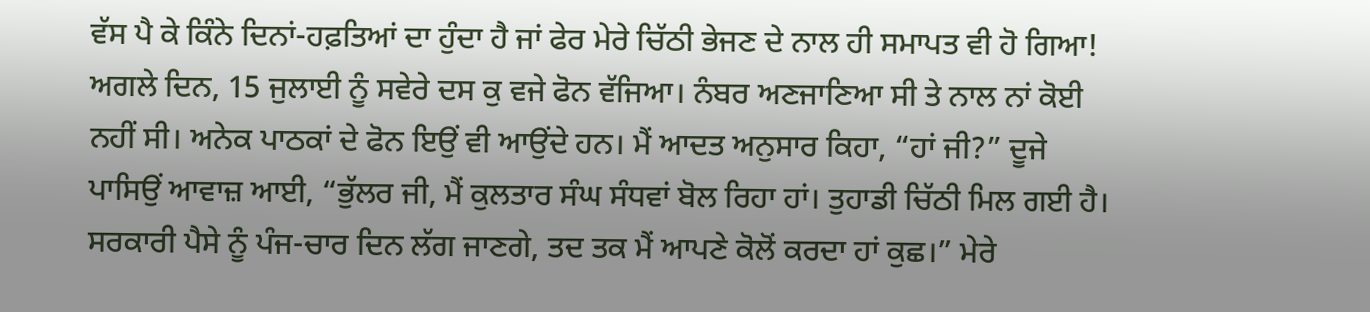ਵੱਸ ਪੈ ਕੇ ਕਿੰਨੇ ਦਿਨਾਂ-ਹਫ਼ਤਿਆਂ ਦਾ ਹੁੰਦਾ ਹੈ ਜਾਂ ਫੇਰ ਮੇਰੇ ਚਿੱਠੀ ਭੇਜਣ ਦੇ ਨਾਲ ਹੀ ਸਮਾਪਤ ਵੀ ਹੋ ਗਿਆ!
ਅਗਲੇ ਦਿਨ, 15 ਜੁਲਾਈ ਨੂੰ ਸਵੇਰੇ ਦਸ ਕੁ ਵਜੇ ਫੋਨ ਵੱਜਿਆ। ਨੰਬਰ ਅਣਜਾਣਿਆ ਸੀ ਤੇ ਨਾਲ ਨਾਂ ਕੋਈ ਨਹੀਂ ਸੀ। ਅਨੇਕ ਪਾਠਕਾਂ ਦੇ ਫੋਨ ਇਉਂ ਵੀ ਆਉਂਦੇ ਹਨ। ਮੈਂ ਆਦਤ ਅਨੁਸਾਰ ਕਿਹਾ, “ਹਾਂ ਜੀ?” ਦੂਜੇ ਪਾਸਿਉਂ ਆਵਾਜ਼ ਆਈ, “ਭੁੱਲਰ ਜੀ, ਮੈਂ ਕੁਲਤਾਰ ਸੰਘ ਸੰਧਵਾਂ ਬੋਲ ਰਿਹਾ ਹਾਂ। ਤੁਹਾਡੀ ਚਿੱਠੀ ਮਿਲ ਗਈ ਹੈ। ਸਰਕਾਰੀ ਪੈਸੇ ਨੂੰ ਪੰਜ-ਚਾਰ ਦਿਨ ਲੱਗ ਜਾਣਗੇ, ਤਦ ਤਕ ਮੈਂ ਆਪਣੇ ਕੋਲੋਂ ਕਰਦਾ ਹਾਂ ਕੁਛ।” ਮੇਰੇ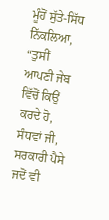ਮੂੰਹੋਂ ਸੁੱਤੇ-ਸਿੱਧ ਨਿੱਕਲਿਆ, “ਤੁਸੀਂ ਆਪਣੀ ਜੇਬ ਵਿੱਚੋਂ ਕਿਉਂ ਕਰਦੇ ਹੋ, ਸੰਧਵਾਂ ਜੀ, ਸਰਕਾਰੀ ਪੈਸੇ ਜਦੋਂ ਵੀ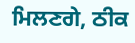ਮਿਲਣਗੇ, ਠੀਕ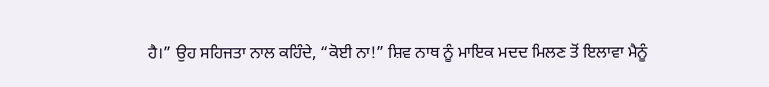ਹੈ।” ਉਹ ਸਹਿਜਤਾ ਨਾਲ ਕਹਿੰਦੇ, “ਕੋਈ ਨਾ!” ਸ਼ਿਵ ਨਾਥ ਨੂੰ ਮਾਇਕ ਮਦਦ ਮਿਲਣ ਤੋਂ ਇਲਾਵਾ ਮੈਨੂੰ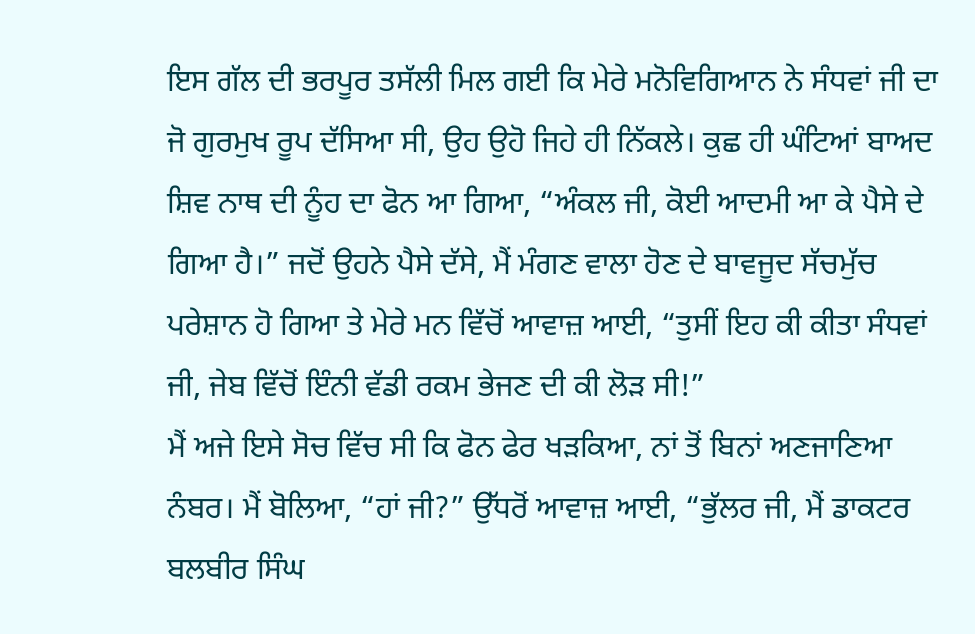ਇਸ ਗੱਲ ਦੀ ਭਰਪੂਰ ਤਸੱਲੀ ਮਿਲ ਗਈ ਕਿ ਮੇਰੇ ਮਨੋਵਿਗਿਆਨ ਨੇ ਸੰਧਵਾਂ ਜੀ ਦਾ ਜੋ ਗੁਰਮੁਖ ਰੂਪ ਦੱਸਿਆ ਸੀ, ਉਹ ਉਹੋ ਜਿਹੇ ਹੀ ਨਿੱਕਲੇ। ਕੁਛ ਹੀ ਘੰਟਿਆਂ ਬਾਅਦ ਸ਼ਿਵ ਨਾਥ ਦੀ ਨੂੰਹ ਦਾ ਫੋਨ ਆ ਗਿਆ, “ਅੰਕਲ ਜੀ, ਕੋਈ ਆਦਮੀ ਆ ਕੇ ਪੈਸੇ ਦੇ ਗਿਆ ਹੈ।” ਜਦੋਂ ਉਹਨੇ ਪੈਸੇ ਦੱਸੇ, ਮੈਂ ਮੰਗਣ ਵਾਲਾ ਹੋਣ ਦੇ ਬਾਵਜੂਦ ਸੱਚਮੁੱਚ ਪਰੇਸ਼ਾਨ ਹੋ ਗਿਆ ਤੇ ਮੇਰੇ ਮਨ ਵਿੱਚੋਂ ਆਵਾਜ਼ ਆਈ, “ਤੁਸੀਂ ਇਹ ਕੀ ਕੀਤਾ ਸੰਧਵਾਂ ਜੀ, ਜੇਬ ਵਿੱਚੋਂ ਇੰਨੀ ਵੱਡੀ ਰਕਮ ਭੇਜਣ ਦੀ ਕੀ ਲੋੜ ਸੀ!”
ਮੈਂ ਅਜੇ ਇਸੇ ਸੋਚ ਵਿੱਚ ਸੀ ਕਿ ਫੋਨ ਫੇਰ ਖੜਕਿਆ, ਨਾਂ ਤੋਂ ਬਿਨਾਂ ਅਣਜਾਣਿਆ ਨੰਬਰ। ਮੈਂ ਬੋਲਿਆ, “ਹਾਂ ਜੀ?” ਉੱਧਰੋਂ ਆਵਾਜ਼ ਆਈ, “ਭੁੱਲਰ ਜੀ, ਮੈਂ ਡਾਕਟਰ ਬਲਬੀਰ ਸਿੰਘ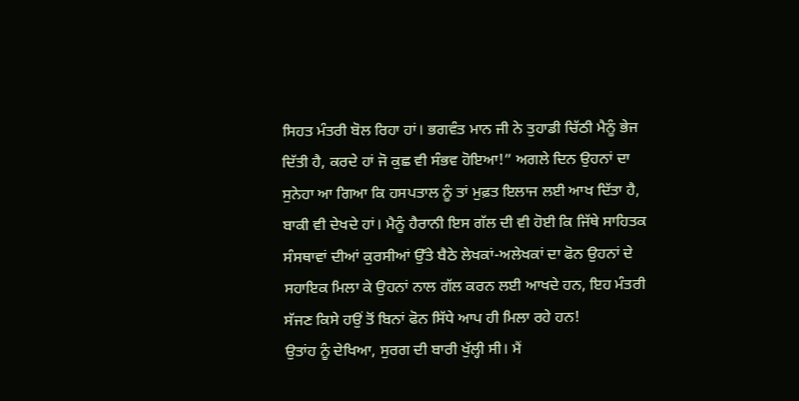ਸਿਹਤ ਮੰਤਰੀ ਬੋਲ ਰਿਹਾ ਹਾਂ। ਭਗਵੰਤ ਮਾਨ ਜੀ ਨੇ ਤੁਹਾਡੀ ਚਿੱਠੀ ਮੈਨੂੰ ਭੇਜ ਦਿੱਤੀ ਹੈ, ਕਰਦੇ ਹਾਂ ਜੋ ਕੁਛ ਵੀ ਸੰਭਵ ਹੋਇਆ!” ਅਗਲੇ ਦਿਨ ਉਹਨਾਂ ਦਾ ਸੁਨੇਹਾ ਆ ਗਿਆ ਕਿ ਹਸਪਤਾਲ ਨੂੰ ਤਾਂ ਮੁਫ਼ਤ ਇਲਾਜ ਲਈ ਆਖ ਦਿੱਤਾ ਹੈ, ਬਾਕੀ ਵੀ ਦੇਖਦੇ ਹਾਂ। ਮੈਨੂੰ ਹੈਰਾਨੀ ਇਸ ਗੱਲ ਦੀ ਵੀ ਹੋਈ ਕਿ ਜਿੱਥੇ ਸਾਹਿਤਕ ਸੰਸਥਾਵਾਂ ਦੀਆਂ ਕੁਰਸੀਆਂ ਉੱਤੇ ਬੈਠੇ ਲੇਖਕਾਂ-ਅਲੇਖਕਾਂ ਦਾ ਫੋਨ ਉਹਨਾਂ ਦੇ ਸਹਾਇਕ ਮਿਲਾ ਕੇ ਉਹਨਾਂ ਨਾਲ ਗੱਲ ਕਰਨ ਲਈ ਆਖਦੇ ਹਨ, ਇਹ ਮੰਤਰੀ ਸੱਜਣ ਕਿਸੇ ਹਉਂ ਤੋਂ ਬਿਨਾਂ ਫੋਨ ਸਿੱਧੇ ਆਪ ਹੀ ਮਿਲਾ ਰਹੇ ਹਨ!
ਉਤਾਂਹ ਨੂੰ ਦੇਖਿਆ, ਸੁਰਗ ਦੀ ਬਾਰੀ ਖੁੱਲ੍ਹੀ ਸੀ। ਮੈਂ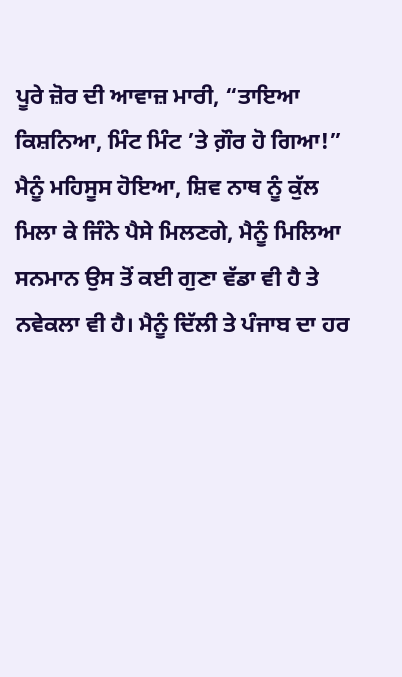ਪੂਰੇ ਜ਼ੋਰ ਦੀ ਆਵਾਜ਼ ਮਾਰੀ, “ਤਾਇਆ ਕਿਸ਼ਨਿਆ, ਮਿੰਟ ਮਿੰਟ ’ਤੇ ਗ਼ੌਰ ਹੋ ਗਿਆ!” ਮੈਨੂੰ ਮਹਿਸੂਸ ਹੋਇਆ, ਸ਼ਿਵ ਨਾਥ ਨੂੰ ਕੁੱਲ ਮਿਲਾ ਕੇ ਜਿੰਨੇ ਪੈਸੇ ਮਿਲਣਗੇ, ਮੈਨੂੰ ਮਿਲਿਆ ਸਨਮਾਨ ਉਸ ਤੋਂ ਕਈ ਗੁਣਾ ਵੱਡਾ ਵੀ ਹੈ ਤੇ ਨਵੇਕਲਾ ਵੀ ਹੈ। ਮੈਨੂੰ ਦਿੱਲੀ ਤੇ ਪੰਜਾਬ ਦਾ ਹਰ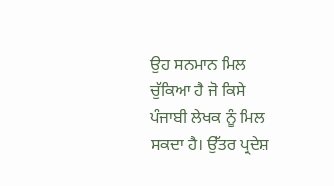ਉਹ ਸਨਮਾਨ ਮਿਲ ਚੁੱਕਿਆ ਹੈ ਜੋ ਕਿਸੇ ਪੰਜਾਬੀ ਲੇਖਕ ਨੂੰ ਮਿਲ ਸਕਦਾ ਹੈ। ਉੱਤਰ ਪ੍ਰਦੇਸ਼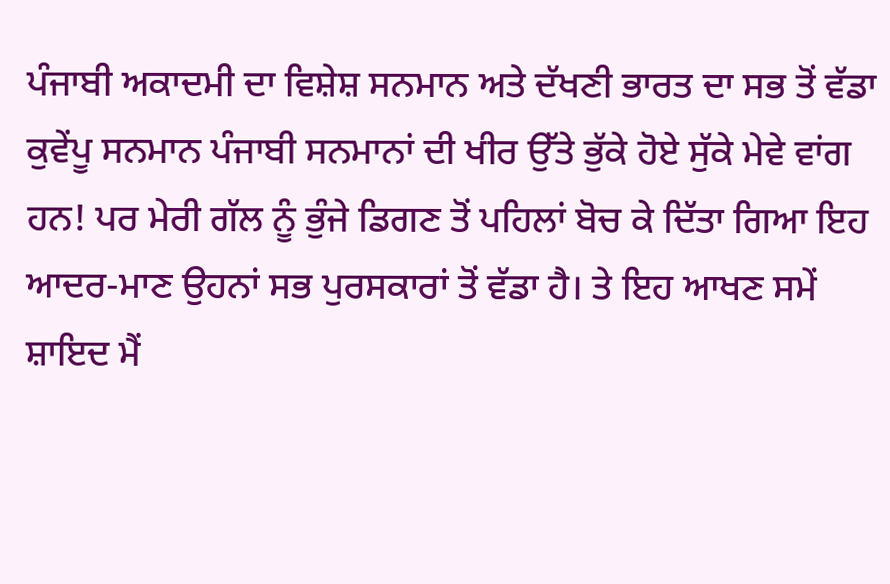ਪੰਜਾਬੀ ਅਕਾਦਮੀ ਦਾ ਵਿਸ਼ੇਸ਼ ਸਨਮਾਨ ਅਤੇ ਦੱਖਣੀ ਭਾਰਤ ਦਾ ਸਭ ਤੋਂ ਵੱਡਾ ਕੁਵੇਂਪੂ ਸਨਮਾਨ ਪੰਜਾਬੀ ਸਨਮਾਨਾਂ ਦੀ ਖੀਰ ਉੱਤੇ ਭੁੱਕੇ ਹੋਏ ਸੁੱਕੇ ਮੇਵੇ ਵਾਂਗ ਹਨ! ਪਰ ਮੇਰੀ ਗੱਲ ਨੂੰ ਭੁੰਜੇ ਡਿਗਣ ਤੋਂ ਪਹਿਲਾਂ ਬੋਚ ਕੇ ਦਿੱਤਾ ਗਿਆ ਇਹ ਆਦਰ-ਮਾਣ ਉਹਨਾਂ ਸਭ ਪੁਰਸਕਾਰਾਂ ਤੋਂ ਵੱਡਾ ਹੈ। ਤੇ ਇਹ ਆਖਣ ਸਮੇਂ ਸ਼ਾਇਦ ਮੈਂ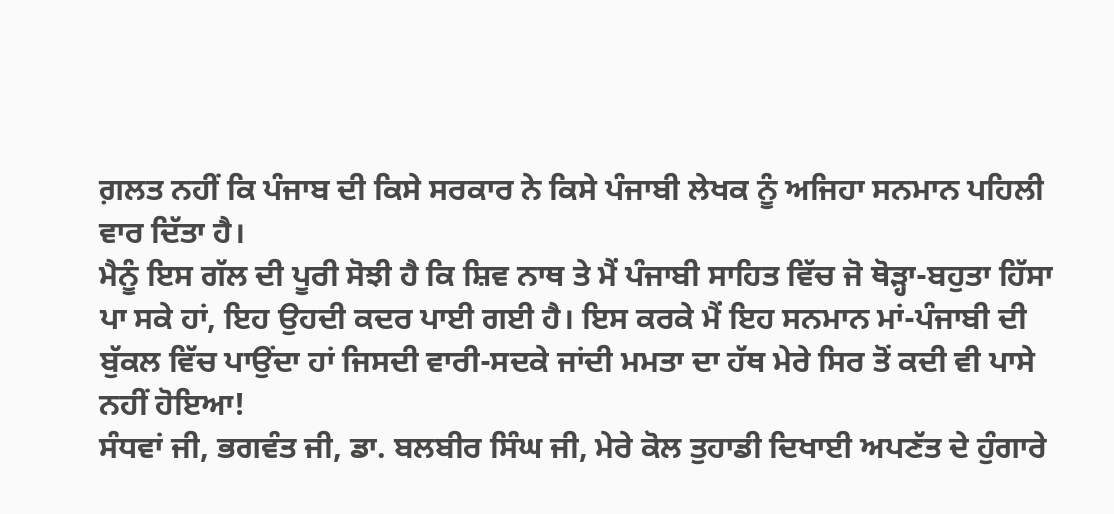ਗ਼ਲਤ ਨਹੀਂ ਕਿ ਪੰਜਾਬ ਦੀ ਕਿਸੇ ਸਰਕਾਰ ਨੇ ਕਿਸੇ ਪੰਜਾਬੀ ਲੇਖਕ ਨੂੰ ਅਜਿਹਾ ਸਨਮਾਨ ਪਹਿਲੀ ਵਾਰ ਦਿੱਤਾ ਹੈ।
ਮੈਨੂੰ ਇਸ ਗੱਲ ਦੀ ਪੂਰੀ ਸੋਝੀ ਹੈ ਕਿ ਸ਼ਿਵ ਨਾਥ ਤੇ ਮੈਂ ਪੰਜਾਬੀ ਸਾਹਿਤ ਵਿੱਚ ਜੋ ਥੋੜ੍ਹਾ-ਬਹੁਤਾ ਹਿੱਸਾ ਪਾ ਸਕੇ ਹਾਂ, ਇਹ ਉਹਦੀ ਕਦਰ ਪਾਈ ਗਈ ਹੈ। ਇਸ ਕਰਕੇ ਮੈਂ ਇਹ ਸਨਮਾਨ ਮਾਂ-ਪੰਜਾਬੀ ਦੀ ਬੁੱਕਲ ਵਿੱਚ ਪਾਉਂਦਾ ਹਾਂ ਜਿਸਦੀ ਵਾਰੀ-ਸਦਕੇ ਜਾਂਦੀ ਮਮਤਾ ਦਾ ਹੱਥ ਮੇਰੇ ਸਿਰ ਤੋਂ ਕਦੀ ਵੀ ਪਾਸੇ ਨਹੀਂ ਹੋਇਆ!
ਸੰਧਵਾਂ ਜੀ, ਭਗਵੰਤ ਜੀ, ਡਾ. ਬਲਬੀਰ ਸਿੰਘ ਜੀ, ਮੇਰੇ ਕੋਲ ਤੁਹਾਡੀ ਦਿਖਾਈ ਅਪਣੱਤ ਦੇ ਹੁੰਗਾਰੇ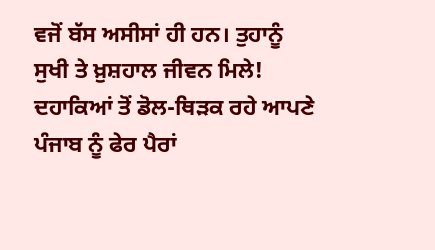ਵਜੋਂ ਬੱਸ ਅਸੀਸਾਂ ਹੀ ਹਨ। ਤੁਹਾਨੂੰ ਸੁਖੀ ਤੇ ਖ਼ੁਸ਼ਹਾਲ ਜੀਵਨ ਮਿਲੇ! ਦਹਾਕਿਆਂ ਤੋਂ ਡੋਲ-ਥਿੜਕ ਰਹੇ ਆਪਣੇ ਪੰਜਾਬ ਨੂੰ ਫੇਰ ਪੈਰਾਂ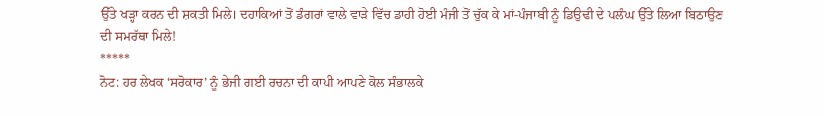ਉੱਤੇ ਖੜ੍ਹਾ ਕਰਨ ਦੀ ਸ਼ਕਤੀ ਮਿਲੇ। ਦਹਾਕਿਆਂ ਤੋਂ ਡੰਗਰਾਂ ਵਾਲੇ ਵਾੜੇ ਵਿੱਚ ਡਾਹੀ ਹੋਈ ਮੰਜੀ ਤੋਂ ਚੁੱਕ ਕੇ ਮਾਂ-ਪੰਜਾਬੀ ਨੂੰ ਡਿਉਢੀ ਦੇ ਪਲੰਘ ਉੱਤੇ ਲਿਆ ਬਿਠਾਉਣ ਦੀ ਸਮਰੱਥਾ ਮਿਲੇ!
*****
ਨੋਟ: ਹਰ ਲੇਖਕ ‘ਸਰੋਕਾਰ’ ਨੂੰ ਭੇਜੀ ਗਈ ਰਚਨਾ ਦੀ ਕਾਪੀ ਆਪਣੇ ਕੋਲ ਸੰਭਾਲਕੇ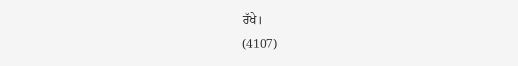ਰੱਖੇ।
(4107)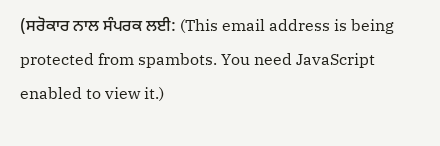(ਸਰੋਕਾਰ ਨਾਲ ਸੰਪਰਕ ਲਈ: (This email address is being protected from spambots. You need JavaScript enabled to view it.)